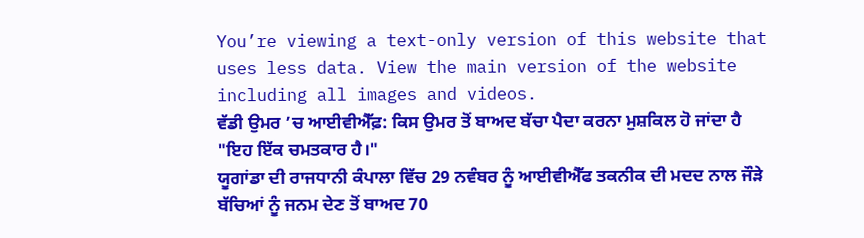You’re viewing a text-only version of this website that uses less data. View the main version of the website including all images and videos.
ਵੱਡੀ ਉਮਰ ’ਚ ਆਈਵੀਐੱਫ਼: ਕਿਸ ਉਮਰ ਤੋਂ ਬਾਅਦ ਬੱਚਾ ਪੈਦਾ ਕਰਨਾ ਮੁਸ਼ਕਿਲ ਹੋ ਜਾਂਦਾ ਹੈ
"ਇਹ ਇੱਕ ਚਮਤਕਾਰ ਹੈ।"
ਯੂਗਾਂਡਾ ਦੀ ਰਾਜਧਾਨੀ ਕੰਪਾਲਾ ਵਿੱਚ 29 ਨਵੰਬਰ ਨੂੰ ਆਈਵੀਐੱਫ ਤਕਨੀਕ ਦੀ ਮਦਦ ਨਾਲ ਜੌੜੇ ਬੱਚਿਆਂ ਨੂੰ ਜਨਮ ਦੇਣ ਤੋਂ ਬਾਅਦ 70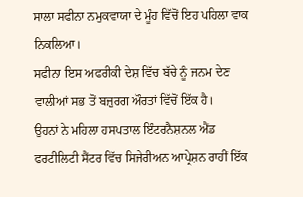ਸਾਲਾ ਸਫੀਨਾ ਨਮੁਕਵਾਯਾ ਦੇ ਮੂੰਹ ਵਿੱਚੋਂ ਇਹ ਪਹਿਲਾ ਵਾਕ ਨਿਕਲਿਆ।
ਸਫੀਨਾ ਇਸ ਅਫਰੀਕੀ ਦੇਸ਼ ਵਿੱਚ ਬੱਚੇ ਨੂੰ ਜਨਮ ਦੇਣ ਵਾਲੀਆਂ ਸਭ ਤੋਂ ਬਜ਼ੁਰਗ ਔਰਤਾਂ ਵਿੱਚੋਂ ਇੱਕ ਹੈ।
ਉਹਨਾਂ ਨੇ ਮਹਿਲਾ ਹਸਪਤਾਲ ਇੰਟਰਨੈਸ਼ਨਲ ਐਂਡ ਫਰਟੀਲਿਟੀ ਸੈਂਟਰ ਵਿੱਚ ਸਿਜੇਰੀਅਨ ਆਪ੍ਰੇਸ਼ਨ ਰਾਹੀਂ ਇੱਕ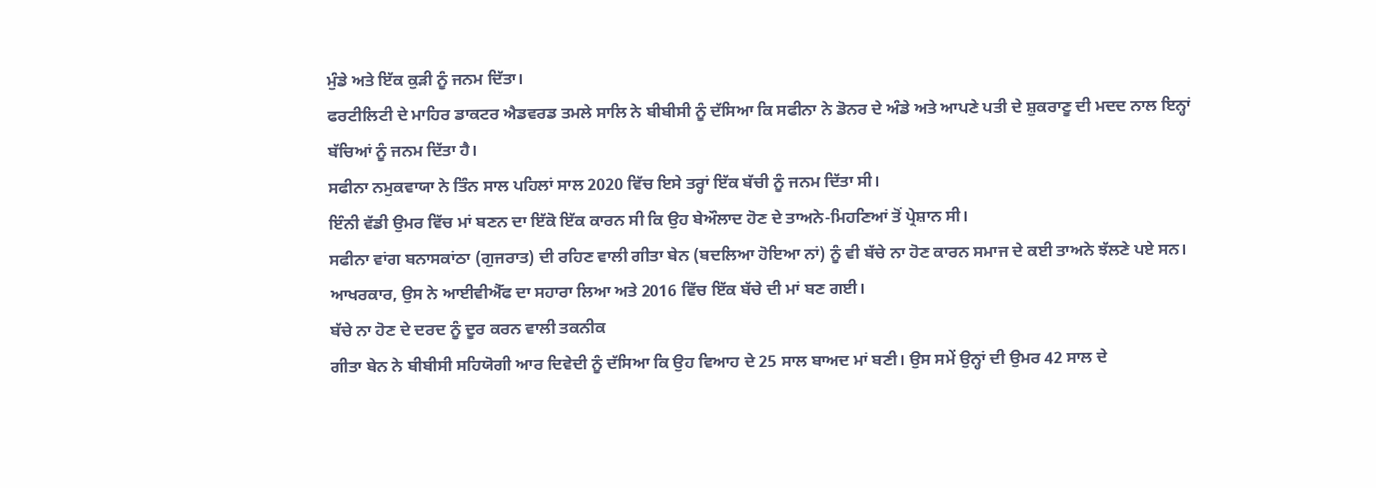ਮੁੰਡੇ ਅਤੇ ਇੱਕ ਕੁੜੀ ਨੂੰ ਜਨਮ ਦਿੱਤਾ।
ਫਰਟੀਲਿਟੀ ਦੇ ਮਾਹਿਰ ਡਾਕਟਰ ਐਡਵਰਡ ਤਮਲੇ ਸਾਲਿ ਨੇ ਬੀਬੀਸੀ ਨੂੰ ਦੱਸਿਆ ਕਿ ਸਫੀਨਾ ਨੇ ਡੋਨਰ ਦੇ ਅੰਡੇ ਅਤੇ ਆਪਣੇ ਪਤੀ ਦੇ ਸ਼ੁਕਰਾਣੂ ਦੀ ਮਦਦ ਨਾਲ ਇਨ੍ਹਾਂ ਬੱਚਿਆਂ ਨੂੰ ਜਨਮ ਦਿੱਤਾ ਹੈ।
ਸਫੀਨਾ ਨਮੁਕਵਾਯਾ ਨੇ ਤਿੰਨ ਸਾਲ ਪਹਿਲਾਂ ਸਾਲ 2020 ਵਿੱਚ ਇਸੇ ਤਰ੍ਹਾਂ ਇੱਕ ਬੱਚੀ ਨੂੰ ਜਨਮ ਦਿੱਤਾ ਸੀ।
ਇੰਨੀ ਵੱਡੀ ਉਮਰ ਵਿੱਚ ਮਾਂ ਬਣਨ ਦਾ ਇੱਕੋ ਇੱਕ ਕਾਰਨ ਸੀ ਕਿ ਉਹ ਬੇਔਲਾਦ ਹੋਣ ਦੇ ਤਾਅਨੇ-ਮਿਹਣਿਆਂ ਤੋਂ ਪ੍ਰੇਸ਼ਾਨ ਸੀ।
ਸਫੀਨਾ ਵਾਂਗ ਬਨਾਸਕਾਂਠਾ (ਗੁਜਰਾਤ) ਦੀ ਰਹਿਣ ਵਾਲੀ ਗੀਤਾ ਬੇਨ (ਬਦਲਿਆ ਹੋਇਆ ਨਾਂ) ਨੂੰ ਵੀ ਬੱਚੇ ਨਾ ਹੋਣ ਕਾਰਨ ਸਮਾਜ ਦੇ ਕਈ ਤਾਅਨੇ ਝੱਲਣੇ ਪਏ ਸਨ।
ਆਖਰਕਾਰ, ਉਸ ਨੇ ਆਈਵੀਐੱਫ ਦਾ ਸਹਾਰਾ ਲਿਆ ਅਤੇ 2016 ਵਿੱਚ ਇੱਕ ਬੱਚੇ ਦੀ ਮਾਂ ਬਣ ਗਈ।
ਬੱਚੇ ਨਾ ਹੋਣ ਦੇ ਦਰਦ ਨੂੰ ਦੂਰ ਕਰਨ ਵਾਲੀ ਤਕਨੀਕ
ਗੀਤਾ ਬੇਨ ਨੇ ਬੀਬੀਸੀ ਸਹਿਯੋਗੀ ਆਰ ਦਿਵੇਦੀ ਨੂੰ ਦੱਸਿਆ ਕਿ ਉਹ ਵਿਆਹ ਦੇ 25 ਸਾਲ ਬਾਅਦ ਮਾਂ ਬਣੀ। ਉਸ ਸਮੇਂ ਉਨ੍ਹਾਂ ਦੀ ਉਮਰ 42 ਸਾਲ ਦੇ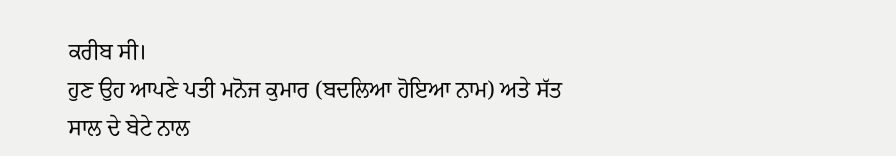ਕਰੀਬ ਸੀ।
ਹੁਣ ਉਹ ਆਪਣੇ ਪਤੀ ਮਨੋਜ ਕੁਮਾਰ (ਬਦਲਿਆ ਹੋਇਆ ਨਾਮ) ਅਤੇ ਸੱਤ ਸਾਲ ਦੇ ਬੇਟੇ ਨਾਲ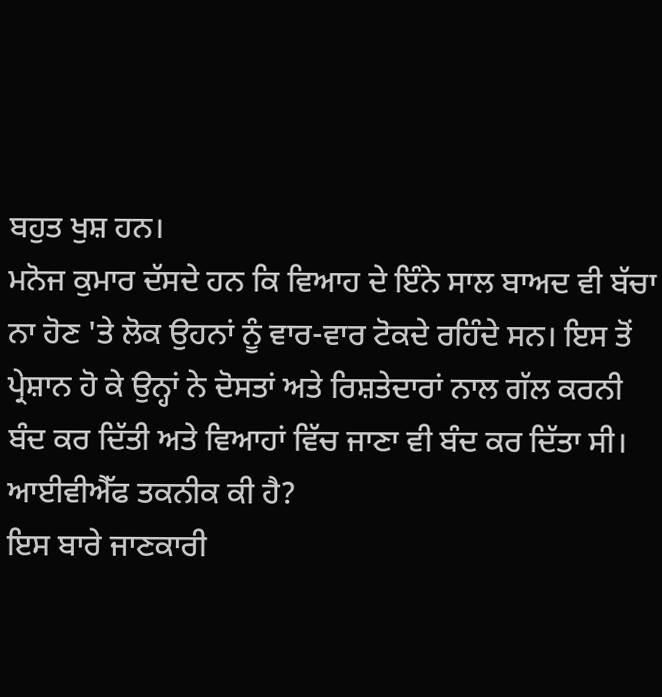ਬਹੁਤ ਖੁਸ਼ ਹਨ।
ਮਨੋਜ ਕੁਮਾਰ ਦੱਸਦੇ ਹਨ ਕਿ ਵਿਆਹ ਦੇ ਇੰਨੇ ਸਾਲ ਬਾਅਦ ਵੀ ਬੱਚਾ ਨਾ ਹੋਣ 'ਤੇ ਲੋਕ ਉਹਨਾਂ ਨੂੰ ਵਾਰ-ਵਾਰ ਟੋਕਦੇ ਰਹਿੰਦੇ ਸਨ। ਇਸ ਤੋਂ ਪ੍ਰੇਸ਼ਾਨ ਹੋ ਕੇ ਉਨ੍ਹਾਂ ਨੇ ਦੋਸਤਾਂ ਅਤੇ ਰਿਸ਼ਤੇਦਾਰਾਂ ਨਾਲ ਗੱਲ ਕਰਨੀ ਬੰਦ ਕਰ ਦਿੱਤੀ ਅਤੇ ਵਿਆਹਾਂ ਵਿੱਚ ਜਾਣਾ ਵੀ ਬੰਦ ਕਰ ਦਿੱਤਾ ਸੀ।
ਆਈਵੀਐੱਫ ਤਕਨੀਕ ਕੀ ਹੈ?
ਇਸ ਬਾਰੇ ਜਾਣਕਾਰੀ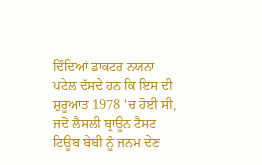ਦਿੰਦਿਆਂ ਡਾਕਟਰ ਨਯਨਾ ਪਟੇਲ ਦੱਸਦੇ ਹਨ ਕਿ ਇਸ ਦੀ ਸ਼ੁਰੂਆਤ 1978 'ਚ ਹੋਈ ਸੀ, ਜਦੋਂ ਲੈਸਲੀ ਬ੍ਰਾਊਨ ਟੈਸਟ ਟਿਊਬ ਬੇਬੀ ਨੂੰ ਜਨਮ ਦੇਣ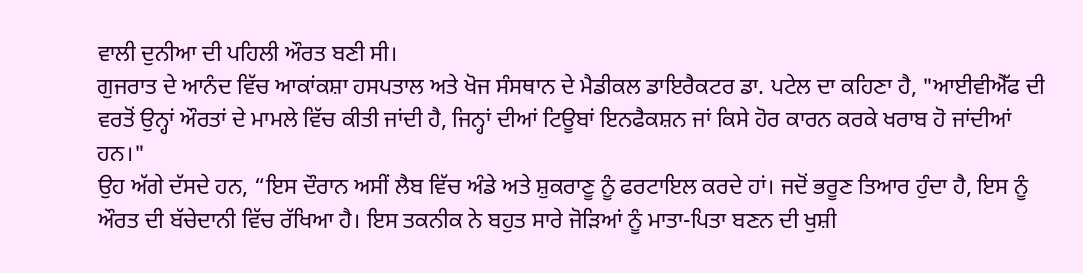ਵਾਲੀ ਦੁਨੀਆ ਦੀ ਪਹਿਲੀ ਔਰਤ ਬਣੀ ਸੀ।
ਗੁਜਰਾਤ ਦੇ ਆਨੰਦ ਵਿੱਚ ਆਕਾਂਕਸ਼ਾ ਹਸਪਤਾਲ ਅਤੇ ਖੋਜ ਸੰਸਥਾਨ ਦੇ ਮੈਡੀਕਲ ਡਾਇਰੈਕਟਰ ਡਾ. ਪਟੇਲ ਦਾ ਕਹਿਣਾ ਹੈ, "ਆਈਵੀਐੱਫ ਦੀ ਵਰਤੋਂ ਉਨ੍ਹਾਂ ਔਰਤਾਂ ਦੇ ਮਾਮਲੇ ਵਿੱਚ ਕੀਤੀ ਜਾਂਦੀ ਹੈ, ਜਿਨ੍ਹਾਂ ਦੀਆਂ ਟਿਊਬਾਂ ਇਨਫੈਕਸ਼ਨ ਜਾਂ ਕਿਸੇ ਹੋਰ ਕਾਰਨ ਕਰਕੇ ਖਰਾਬ ਹੋ ਜਾਂਦੀਆਂ ਹਨ।"
ਉਹ ਅੱਗੇ ਦੱਸਦੇ ਹਨ, “ਇਸ ਦੌਰਾਨ ਅਸੀਂ ਲੈਬ ਵਿੱਚ ਅੰਡੇ ਅਤੇ ਸ਼ੁਕਰਾਣੂ ਨੂੰ ਫਰਟਾਇਲ ਕਰਦੇ ਹਾਂ। ਜਦੋਂ ਭਰੂਣ ਤਿਆਰ ਹੁੰਦਾ ਹੈ, ਇਸ ਨੂੰ ਔਰਤ ਦੀ ਬੱਚੇਦਾਨੀ ਵਿੱਚ ਰੱਖਿਆ ਹੈ। ਇਸ ਤਕਨੀਕ ਨੇ ਬਹੁਤ ਸਾਰੇ ਜੋੜਿਆਂ ਨੂੰ ਮਾਤਾ-ਪਿਤਾ ਬਣਨ ਦੀ ਖੁਸ਼ੀ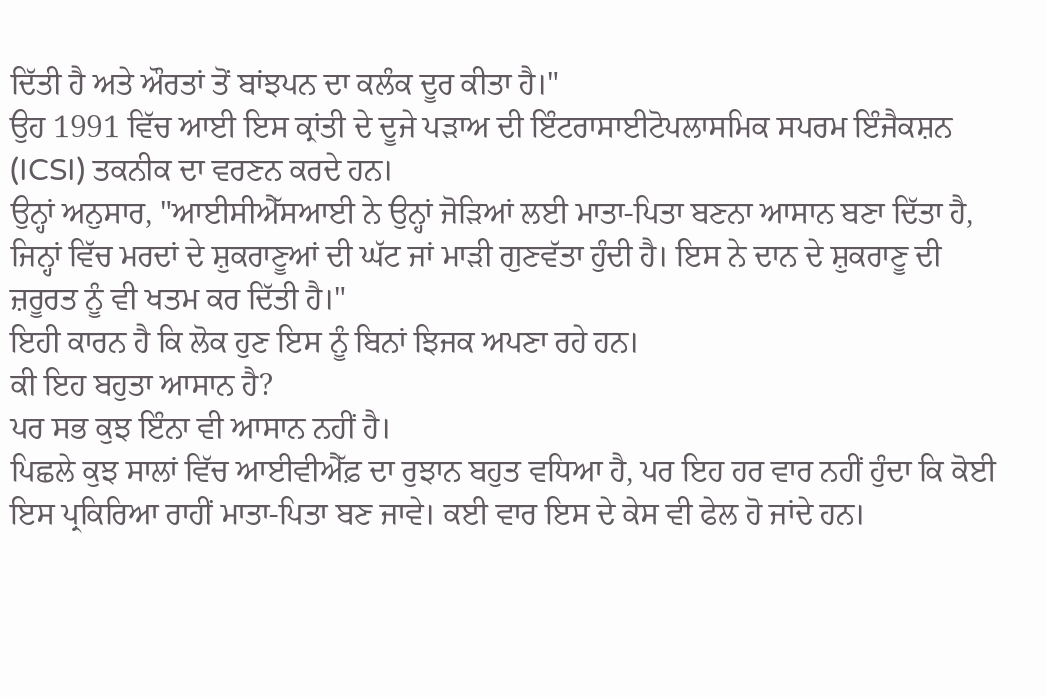ਦਿੱਤੀ ਹੈ ਅਤੇ ਔਰਤਾਂ ਤੋਂ ਬਾਂਝਪਨ ਦਾ ਕਲੰਕ ਦੂਰ ਕੀਤਾ ਹੈ।"
ਉਹ 1991 ਵਿੱਚ ਆਈ ਇਸ ਕ੍ਰਾਂਤੀ ਦੇ ਦੂਜੇ ਪੜਾਅ ਦੀ ਇੰਟਰਾਸਾਈਟੋਪਲਾਸਮਿਕ ਸਪਰਮ ਇੰਜੈਕਸ਼ਨ (ICSI) ਤਕਨੀਕ ਦਾ ਵਰਣਨ ਕਰਦੇ ਹਨ।
ਉਨ੍ਹਾਂ ਅਨੁਸਾਰ, "ਆਈਸੀਐੱਸਆਈ ਨੇ ਉਨ੍ਹਾਂ ਜੋੜਿਆਂ ਲਈ ਮਾਤਾ-ਪਿਤਾ ਬਣਨਾ ਆਸਾਨ ਬਣਾ ਦਿੱਤਾ ਹੈ, ਜਿਨ੍ਹਾਂ ਵਿੱਚ ਮਰਦਾਂ ਦੇ ਸ਼ੁਕਰਾਣੂਆਂ ਦੀ ਘੱਟ ਜਾਂ ਮਾੜੀ ਗੁਣਵੱਤਾ ਹੁੰਦੀ ਹੈ। ਇਸ ਨੇ ਦਾਨ ਦੇ ਸ਼ੁਕਰਾਣੂ ਦੀ ਜ਼ਰੂਰਤ ਨੂੰ ਵੀ ਖਤਮ ਕਰ ਦਿੱਤੀ ਹੈ।"
ਇਹੀ ਕਾਰਨ ਹੈ ਕਿ ਲੋਕ ਹੁਣ ਇਸ ਨੂੰ ਬਿਨਾਂ ਝਿਜਕ ਅਪਣਾ ਰਹੇ ਹਨ।
ਕੀ ਇਹ ਬਹੁਤਾ ਆਸਾਨ ਹੈ?
ਪਰ ਸਭ ਕੁਝ ਇੰਨਾ ਵੀ ਆਸਾਨ ਨਹੀਂ ਹੈ।
ਪਿਛਲੇ ਕੁਝ ਸਾਲਾਂ ਵਿੱਚ ਆਈਵੀਐੱਫ਼ ਦਾ ਰੁਝਾਨ ਬਹੁਤ ਵਧਿਆ ਹੈ, ਪਰ ਇਹ ਹਰ ਵਾਰ ਨਹੀਂ ਹੁੰਦਾ ਕਿ ਕੋਈ ਇਸ ਪ੍ਰਕਿਰਿਆ ਰਾਹੀਂ ਮਾਤਾ-ਪਿਤਾ ਬਣ ਜਾਵੇ। ਕਈ ਵਾਰ ਇਸ ਦੇ ਕੇਸ ਵੀ ਫੇਲ ਹੋ ਜਾਂਦੇ ਹਨ।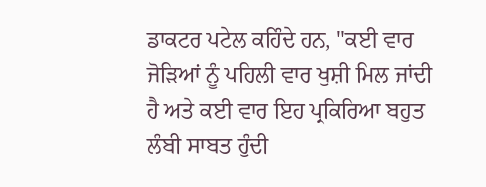ਡਾਕਟਰ ਪਟੇਲ ਕਹਿੰਦੇ ਹਨ, "ਕਈ ਵਾਰ ਜੋੜਿਆਂ ਨੂੰ ਪਹਿਲੀ ਵਾਰ ਖੁਸ਼ੀ ਮਿਲ ਜਾਂਦੀ ਹੈ ਅਤੇ ਕਈ ਵਾਰ ਇਹ ਪ੍ਰਕਿਰਿਆ ਬਹੁਤ ਲੰਬੀ ਸਾਬਤ ਹੁੰਦੀ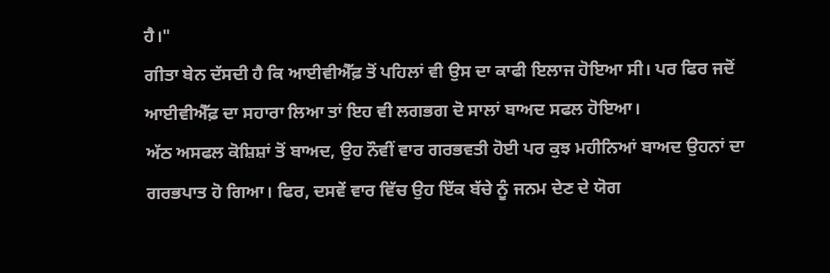ਹੈ।"
ਗੀਤਾ ਬੇਨ ਦੱਸਦੀ ਹੈ ਕਿ ਆਈਵੀਐੱਫ਼ ਤੋਂ ਪਹਿਲਾਂ ਵੀ ਉਸ ਦਾ ਕਾਫੀ ਇਲਾਜ ਹੋਇਆ ਸੀ। ਪਰ ਫਿਰ ਜਦੋਂ ਆਈਵੀਐੱਫ਼ ਦਾ ਸਹਾਰਾ ਲਿਆ ਤਾਂ ਇਹ ਵੀ ਲਗਭਗ ਦੋ ਸਾਲਾਂ ਬਾਅਦ ਸਫਲ ਹੋਇਆ।
ਅੱਠ ਅਸਫਲ ਕੋਸ਼ਿਸ਼ਾਂ ਤੋਂ ਬਾਅਦ, ਉਹ ਨੌਵੀਂ ਵਾਰ ਗਰਭਵਤੀ ਹੋਈ ਪਰ ਕੁਝ ਮਹੀਨਿਆਂ ਬਾਅਦ ਉਹਨਾਂ ਦਾ ਗਰਭਪਾਤ ਹੋ ਗਿਆ। ਫਿਰ, ਦਸਵੇਂ ਵਾਰ ਵਿੱਚ ਉਹ ਇੱਕ ਬੱਚੇ ਨੂੰ ਜਨਮ ਦੇਣ ਦੇ ਯੋਗ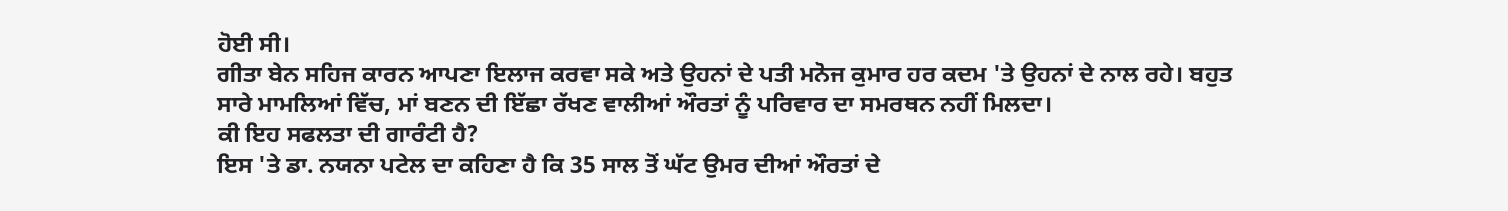ਹੋਈ ਸੀ।
ਗੀਤਾ ਬੇਨ ਸਹਿਜ ਕਾਰਨ ਆਪਣਾ ਇਲਾਜ ਕਰਵਾ ਸਕੇ ਅਤੇ ਉਹਨਾਂ ਦੇ ਪਤੀ ਮਨੋਜ ਕੁਮਾਰ ਹਰ ਕਦਮ 'ਤੇ ਉਹਨਾਂ ਦੇ ਨਾਲ ਰਹੇ। ਬਹੁਤ ਸਾਰੇ ਮਾਮਲਿਆਂ ਵਿੱਚ, ਮਾਂ ਬਣਨ ਦੀ ਇੱਛਾ ਰੱਖਣ ਵਾਲੀਆਂ ਔਰਤਾਂ ਨੂੰ ਪਰਿਵਾਰ ਦਾ ਸਮਰਥਨ ਨਹੀਂ ਮਿਲਦਾ।
ਕੀ ਇਹ ਸਫਲਤਾ ਦੀ ਗਾਰੰਟੀ ਹੈ?
ਇਸ 'ਤੇ ਡਾ. ਨਯਨਾ ਪਟੇਲ ਦਾ ਕਹਿਣਾ ਹੈ ਕਿ 35 ਸਾਲ ਤੋਂ ਘੱਟ ਉਮਰ ਦੀਆਂ ਔਰਤਾਂ ਦੇ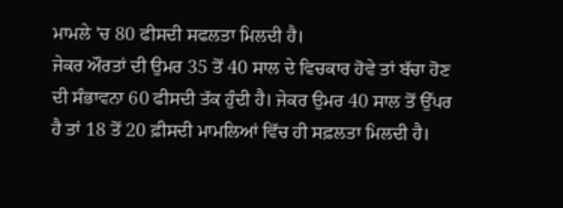ਮਾਮਲੇ 'ਚ 80 ਫੀਸਦੀ ਸਫਲਤਾ ਮਿਲਦੀ ਹੈ।
ਜੇਕਰ ਔਰਤਾਂ ਦੀ ਉਮਰ 35 ਤੋਂ 40 ਸਾਲ ਦੇ ਵਿਚਕਾਰ ਹੋਵੇ ਤਾਂ ਬੱਚਾ ਹੋਣ ਦੀ ਸੰਭਾਵਨਾ 60 ਫੀਸਦੀ ਤੱਕ ਹੁੰਦੀ ਹੈ। ਜੇਕਰ ਉਮਰ 40 ਸਾਲ ਤੋਂ ਉੱਪਰ ਹੈ ਤਾਂ 18 ਤੋਂ 20 ਫ਼ੀਸਦੀ ਮਾਮਲਿਆਂ ਵਿੱਚ ਹੀ ਸਫ਼ਲਤਾ ਮਿਲਦੀ ਹੈ।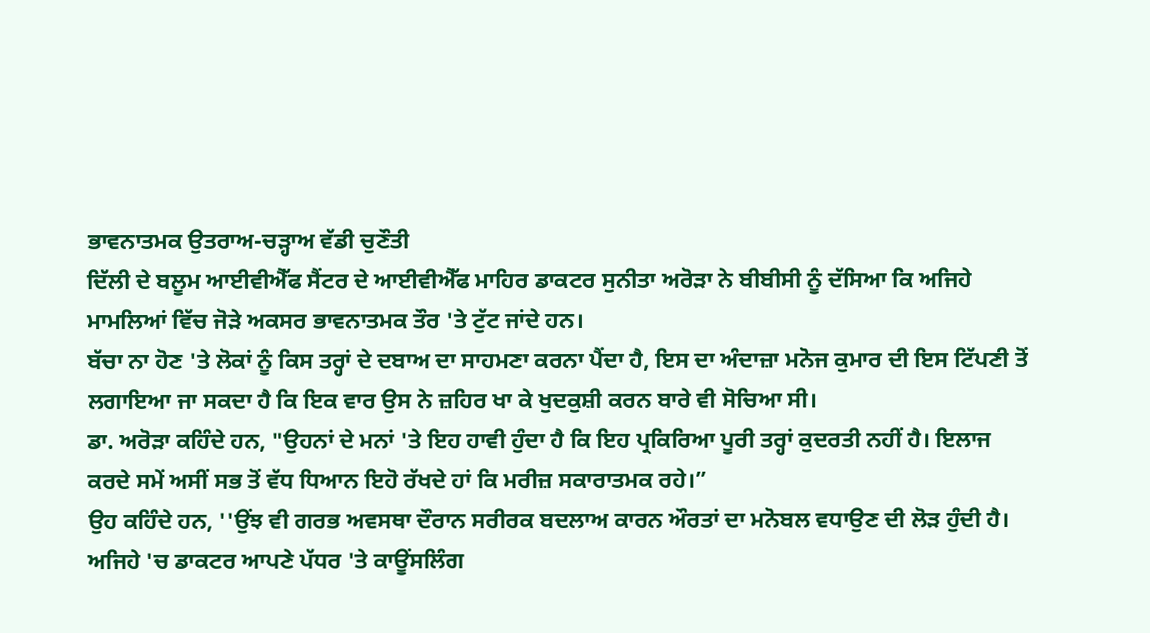ਭਾਵਨਾਤਮਕ ਉਤਰਾਅ-ਚੜ੍ਹਾਅ ਵੱਡੀ ਚੁਣੌਤੀ
ਦਿੱਲੀ ਦੇ ਬਲੂਮ ਆਈਵੀਐੱਫ ਸੈਂਟਰ ਦੇ ਆਈਵੀਐੱਫ ਮਾਹਿਰ ਡਾਕਟਰ ਸੁਨੀਤਾ ਅਰੋੜਾ ਨੇ ਬੀਬੀਸੀ ਨੂੰ ਦੱਸਿਆ ਕਿ ਅਜਿਹੇ ਮਾਮਲਿਆਂ ਵਿੱਚ ਜੋੜੇ ਅਕਸਰ ਭਾਵਨਾਤਮਕ ਤੌਰ 'ਤੇ ਟੁੱਟ ਜਾਂਦੇ ਹਨ।
ਬੱਚਾ ਨਾ ਹੋਣ 'ਤੇ ਲੋਕਾਂ ਨੂੰ ਕਿਸ ਤਰ੍ਹਾਂ ਦੇ ਦਬਾਅ ਦਾ ਸਾਹਮਣਾ ਕਰਨਾ ਪੈਂਦਾ ਹੈ, ਇਸ ਦਾ ਅੰਦਾਜ਼ਾ ਮਨੋਜ ਕੁਮਾਰ ਦੀ ਇਸ ਟਿੱਪਣੀ ਤੋਂ ਲਗਾਇਆ ਜਾ ਸਕਦਾ ਹੈ ਕਿ ਇਕ ਵਾਰ ਉਸ ਨੇ ਜ਼ਹਿਰ ਖਾ ਕੇ ਖੁਦਕੁਸ਼ੀ ਕਰਨ ਬਾਰੇ ਵੀ ਸੋਚਿਆ ਸੀ।
ਡਾ. ਅਰੋੜਾ ਕਹਿੰਦੇ ਹਨ, "ਉਹਨਾਂ ਦੇ ਮਨਾਂ 'ਤੇ ਇਹ ਹਾਵੀ ਹੁੰਦਾ ਹੈ ਕਿ ਇਹ ਪ੍ਰਕਿਰਿਆ ਪੂਰੀ ਤਰ੍ਹਾਂ ਕੁਦਰਤੀ ਨਹੀਂ ਹੈ। ਇਲਾਜ ਕਰਦੇ ਸਮੇਂ ਅਸੀਂ ਸਭ ਤੋਂ ਵੱਧ ਧਿਆਨ ਇਹੋ ਰੱਖਦੇ ਹਾਂ ਕਿ ਮਰੀਜ਼ ਸਕਾਰਾਤਮਕ ਰਹੇ।”
ਉਹ ਕਹਿੰਦੇ ਹਨ, ''ਉਂਝ ਵੀ ਗਰਭ ਅਵਸਥਾ ਦੌਰਾਨ ਸਰੀਰਕ ਬਦਲਾਅ ਕਾਰਨ ਔਰਤਾਂ ਦਾ ਮਨੋਬਲ ਵਧਾਉਣ ਦੀ ਲੋੜ ਹੁੰਦੀ ਹੈ। ਅਜਿਹੇ 'ਚ ਡਾਕਟਰ ਆਪਣੇ ਪੱਧਰ 'ਤੇ ਕਾਊਂਸਲਿੰਗ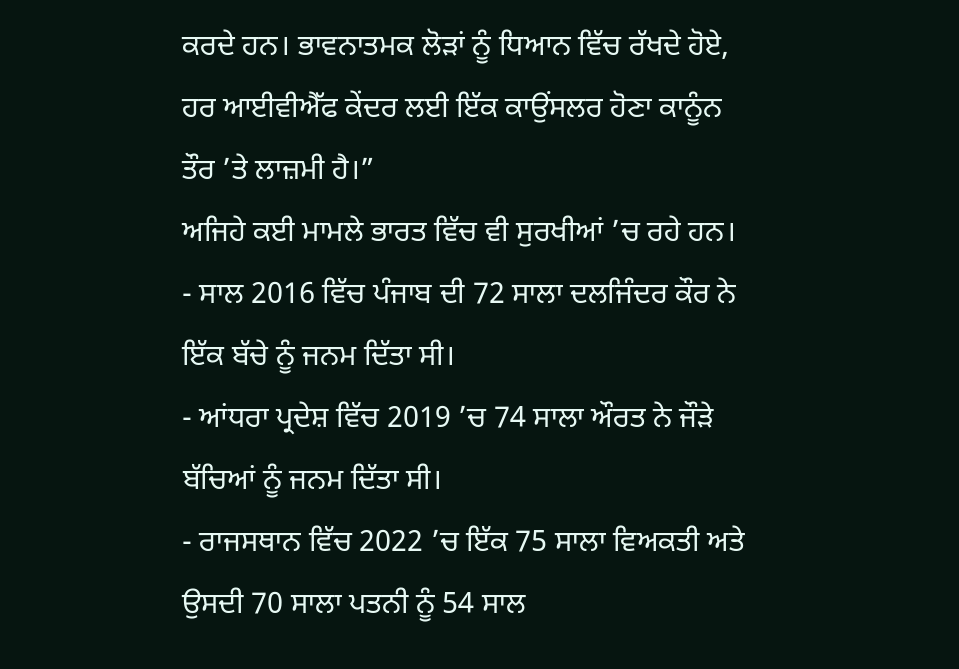ਕਰਦੇ ਹਨ। ਭਾਵਨਾਤਮਕ ਲੋੜਾਂ ਨੂੰ ਧਿਆਨ ਵਿੱਚ ਰੱਖਦੇ ਹੋਏ, ਹਰ ਆਈਵੀਐੱਫ ਕੇਂਦਰ ਲਈ ਇੱਕ ਕਾਉਂਸਲਰ ਹੋਣਾ ਕਾਨੂੰਨ ਤੌਰ ’ਤੇ ਲਾਜ਼ਮੀ ਹੈ।”
ਅਜਿਹੇ ਕਈ ਮਾਮਲੇ ਭਾਰਤ ਵਿੱਚ ਵੀ ਸੁਰਖੀਆਂ ’ਚ ਰਹੇ ਹਨ।
- ਸਾਲ 2016 ਵਿੱਚ ਪੰਜਾਬ ਦੀ 72 ਸਾਲਾ ਦਲਜਿੰਦਰ ਕੌਰ ਨੇ ਇੱਕ ਬੱਚੇ ਨੂੰ ਜਨਮ ਦਿੱਤਾ ਸੀ।
- ਆਂਧਰਾ ਪ੍ਰਦੇਸ਼ ਵਿੱਚ 2019 ’ਚ 74 ਸਾਲਾ ਔਰਤ ਨੇ ਜੌੜੇ ਬੱਚਿਆਂ ਨੂੰ ਜਨਮ ਦਿੱਤਾ ਸੀ।
- ਰਾਜਸਥਾਨ ਵਿੱਚ 2022 ’ਚ ਇੱਕ 75 ਸਾਲਾ ਵਿਅਕਤੀ ਅਤੇ ਉਸਦੀ 70 ਸਾਲਾ ਪਤਨੀ ਨੂੰ 54 ਸਾਲ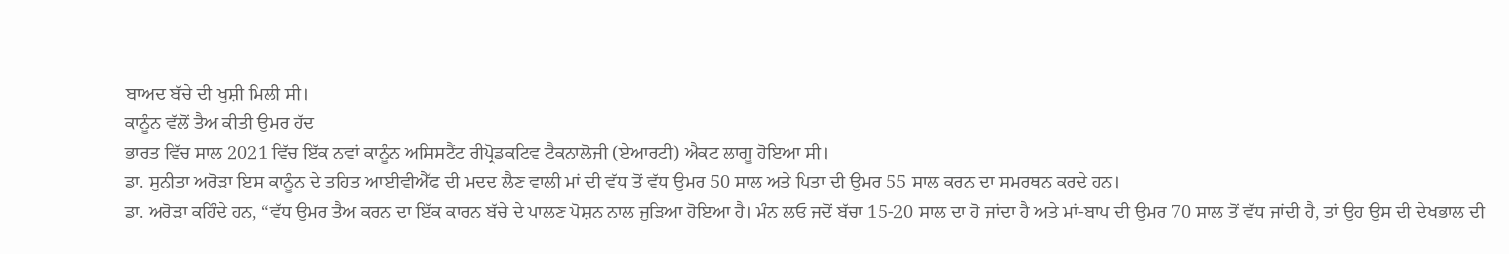ਬਾਅਦ ਬੱਚੇ ਦੀ ਖੁਸ਼ੀ ਮਿਲੀ ਸੀ।
ਕਾਨੂੰਨ ਵੱਲੋਂ ਤੈਅ ਕੀਤੀ ਉਮਰ ਹੱਦ
ਭਾਰਤ ਵਿੱਚ ਸਾਲ 2021 ਵਿੱਚ ਇੱਕ ਨਵਾਂ ਕਾਨੂੰਨ ਅਸਿਸਟੈਂਟ ਰੀਪ੍ਰੋਡਕਟਿਵ ਟੈਕਨਾਲੋਜੀ (ਏਆਰਟੀ) ਐਕਟ ਲਾਗੂ ਹੋਇਆ ਸੀ।
ਡਾ. ਸੁਨੀਤਾ ਅਰੋੜਾ ਇਸ ਕਾਨੂੰਨ ਦੇ ਤਹਿਤ ਆਈਵੀਐੱਫ ਦੀ ਮਦਦ ਲੈਣ ਵਾਲੀ ਮਾਂ ਦੀ ਵੱਧ ਤੋਂ ਵੱਧ ਉਮਰ 50 ਸਾਲ ਅਤੇ ਪਿਤਾ ਦੀ ਉਮਰ 55 ਸਾਲ ਕਰਨ ਦਾ ਸਮਰਥਨ ਕਰਦੇ ਹਨ।
ਡਾ. ਅਰੋੜਾ ਕਹਿੰਦੇ ਹਨ, “ਵੱਧ ਉਮਰ ਤੈਅ ਕਰਨ ਦਾ ਇੱਕ ਕਾਰਨ ਬੱਚੇ ਦੇ ਪਾਲਣ ਪੋਸ਼ਨ ਨਾਲ ਜੁੜਿਆ ਹੋਇਆ ਹੈ। ਮੰਨ ਲਓ ਜਦੋਂ ਬੱਚਾ 15-20 ਸਾਲ ਦਾ ਹੋ ਜਾਂਦਾ ਹੈ ਅਤੇ ਮਾਂ-ਬਾਪ ਦੀ ਉਮਰ 70 ਸਾਲ ਤੋਂ ਵੱਧ ਜਾਂਦੀ ਹੈ, ਤਾਂ ਉਹ ਉਸ ਦੀ ਦੇਖਭਾਲ ਦੀ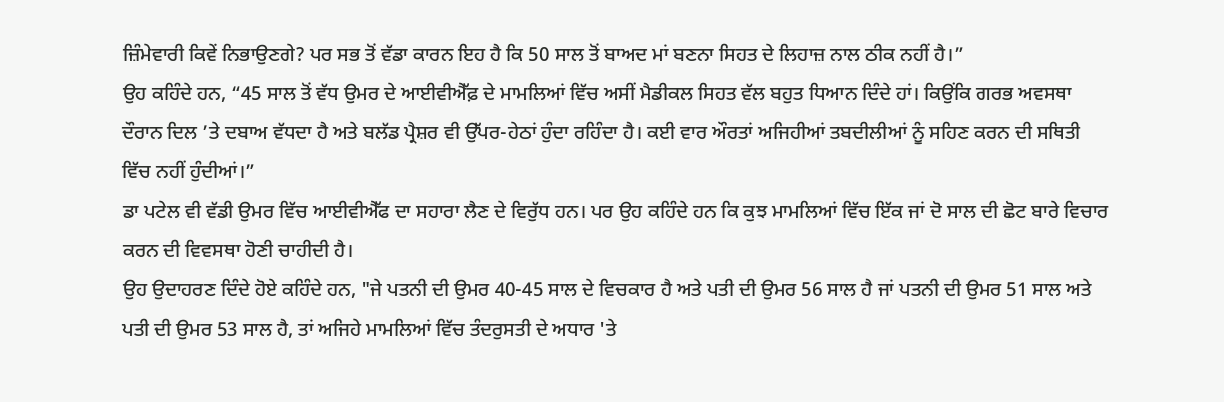ਜ਼ਿੰਮੇਵਾਰੀ ਕਿਵੇਂ ਨਿਭਾਉਣਗੇ? ਪਰ ਸਭ ਤੋਂ ਵੱਡਾ ਕਾਰਨ ਇਹ ਹੈ ਕਿ 50 ਸਾਲ ਤੋਂ ਬਾਅਦ ਮਾਂ ਬਣਨਾ ਸਿਹਤ ਦੇ ਲਿਹਾਜ਼ ਨਾਲ ਠੀਕ ਨਹੀਂ ਹੈ।”
ਉਹ ਕਹਿੰਦੇ ਹਨ, “45 ਸਾਲ ਤੋਂ ਵੱਧ ਉਮਰ ਦੇ ਆਈਵੀਐੱਫ਼ ਦੇ ਮਾਮਲਿਆਂ ਵਿੱਚ ਅਸੀਂ ਮੈਡੀਕਲ ਸਿਹਤ ਵੱਲ ਬਹੁਤ ਧਿਆਨ ਦਿੰਦੇ ਹਾਂ। ਕਿਉਂਕਿ ਗਰਭ ਅਵਸਥਾ ਦੌਰਾਨ ਦਿਲ ’ਤੇ ਦਬਾਅ ਵੱਧਦਾ ਹੈ ਅਤੇ ਬਲੱਡ ਪ੍ਰੈਸ਼ਰ ਵੀ ਉੱਪਰ-ਹੇਠਾਂ ਹੁੰਦਾ ਰਹਿੰਦਾ ਹੈ। ਕਈ ਵਾਰ ਔਰਤਾਂ ਅਜਿਹੀਆਂ ਤਬਦੀਲੀਆਂ ਨੂੰ ਸਹਿਣ ਕਰਨ ਦੀ ਸਥਿਤੀ ਵਿੱਚ ਨਹੀਂ ਹੁੰਦੀਆਂ।”
ਡਾ ਪਟੇਲ ਵੀ ਵੱਡੀ ਉਮਰ ਵਿੱਚ ਆਈਵੀਐੱਫ ਦਾ ਸਹਾਰਾ ਲੈਣ ਦੇ ਵਿਰੁੱਧ ਹਨ। ਪਰ ਉਹ ਕਹਿੰਦੇ ਹਨ ਕਿ ਕੁਝ ਮਾਮਲਿਆਂ ਵਿੱਚ ਇੱਕ ਜਾਂ ਦੋ ਸਾਲ ਦੀ ਛੋਟ ਬਾਰੇ ਵਿਚਾਰ ਕਰਨ ਦੀ ਵਿਵਸਥਾ ਹੋਣੀ ਚਾਹੀਦੀ ਹੈ।
ਉਹ ਉਦਾਹਰਣ ਦਿੰਦੇ ਹੋਏ ਕਹਿੰਦੇ ਹਨ, "ਜੇ ਪਤਨੀ ਦੀ ਉਮਰ 40-45 ਸਾਲ ਦੇ ਵਿਚਕਾਰ ਹੈ ਅਤੇ ਪਤੀ ਦੀ ਉਮਰ 56 ਸਾਲ ਹੈ ਜਾਂ ਪਤਨੀ ਦੀ ਉਮਰ 51 ਸਾਲ ਅਤੇ ਪਤੀ ਦੀ ਉਮਰ 53 ਸਾਲ ਹੈ, ਤਾਂ ਅਜਿਹੇ ਮਾਮਲਿਆਂ ਵਿੱਚ ਤੰਦਰੁਸਤੀ ਦੇ ਅਧਾਰ 'ਤੇ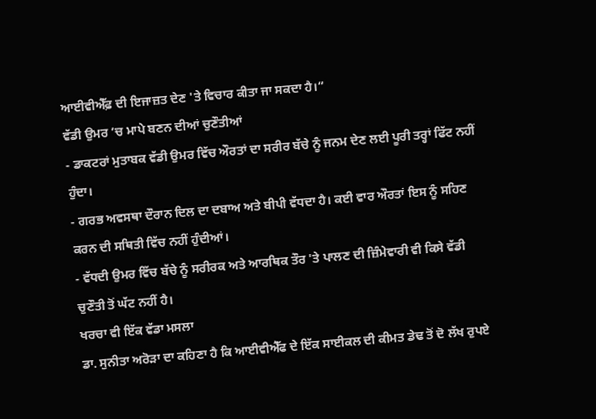ਆਈਵੀਐੱਫ਼ ਦੀ ਇਜਾਜ਼ਤ ਦੇਣ 'ਤੇ ਵਿਚਾਰ ਕੀਤਾ ਜਾ ਸਕਦਾ ਹੈ।”
ਵੱਡੀ ਉਮਰ ’ਚ ਮਾਪੇ ਬਣਨ ਦੀਆਂ ਚੁਣੌਤੀਆਂ
- ਡਾਕਟਰਾਂ ਮੁਤਾਬਕ ਵੱਡੀ ਉਮਰ ਵਿੱਚ ਔਰਤਾਂ ਦਾ ਸਰੀਰ ਬੱਚੇ ਨੂੰ ਜਨਮ ਦੇਣ ਲਈ ਪੂਰੀ ਤਰ੍ਹਾਂ ਫਿੱਟ ਨਹੀਂ ਹੁੰਦਾ।
- ਗਰਭ ਅਵਸਥਾ ਦੌਰਾਨ ਦਿਲ ਦਾ ਦਬਾਅ ਅਤੇ ਬੀਪੀ ਵੱਧਦਾ ਹੈ। ਕਈ ਵਾਰ ਔਰਤਾਂ ਇਸ ਨੂੰ ਸਹਿਣ ਕਰਨ ਦੀ ਸਥਿਤੀ ਵਿੱਚ ਨਹੀਂ ਹੁੰਦੀਆਂ।
- ਵੱਧਦੀ ਉਮਰ ਵਿੱਚ ਬੱਚੇ ਨੂੰ ਸਰੀਰਕ ਅਤੇ ਆਰਥਿਕ ਤੌਰ 'ਤੇ ਪਾਲਣ ਦੀ ਜ਼ਿੰਮੇਵਾਰੀ ਵੀ ਕਿਸੇ ਵੱਡੀ ਚੁਣੌਤੀ ਤੋਂ ਘੱਟ ਨਹੀਂ ਹੈ।
ਖਰਚਾ ਵੀ ਇੱਕ ਵੱਡਾ ਮਸਲਾ
ਡਾ. ਸੁਨੀਤਾ ਅਰੋੜਾ ਦਾ ਕਹਿਣਾ ਹੈ ਕਿ ਆਈਵੀਐੱਫ ਦੇ ਇੱਕ ਸਾਈਕਲ ਦੀ ਕੀਮਤ ਡੇਢ ਤੋਂ ਦੋ ਲੱਖ ਰੁਪਏ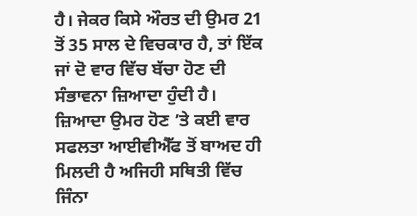ਹੈ। ਜੇਕਰ ਕਿਸੇ ਔਰਤ ਦੀ ਉਮਰ 21 ਤੋਂ 35 ਸਾਲ ਦੇ ਵਿਚਕਾਰ ਹੈ, ਤਾਂ ਇੱਕ ਜਾਂ ਦੋ ਵਾਰ ਵਿੱਚ ਬੱਚਾ ਹੋਣ ਦੀ ਸੰਭਾਵਨਾ ਜ਼ਿਆਦਾ ਹੁੰਦੀ ਹੈ।
ਜ਼ਿਆਦਾ ਉਮਰ ਹੋਣ ’ਤੇ ਕਈ ਵਾਰ ਸਫਲਤਾ ਆਈਵੀਐੱਫ ਤੋਂ ਬਾਅਦ ਹੀ ਮਿਲਦੀ ਹੈ ਅਜਿਹੀ ਸਥਿਤੀ ਵਿੱਚ ਜਿੰਨਾ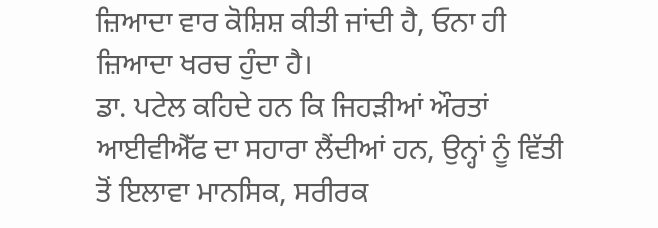ਜ਼ਿਆਦਾ ਵਾਰ ਕੋਸ਼ਿਸ਼ ਕੀਤੀ ਜਾਂਦੀ ਹੈ, ਓਨਾ ਹੀ ਜ਼ਿਆਦਾ ਖਰਚ ਹੁੰਦਾ ਹੈ।
ਡਾ. ਪਟੇਲ ਕਹਿਦੇ ਹਨ ਕਿ ਜਿਹੜੀਆਂ ਔਰਤਾਂ ਆਈਵੀਐੱਫ ਦਾ ਸਹਾਰਾ ਲੈਂਦੀਆਂ ਹਨ, ਉਨ੍ਹਾਂ ਨੂੰ ਵਿੱਤੀ ਤੋਂ ਇਲਾਵਾ ਮਾਨਸਿਕ, ਸਰੀਰਕ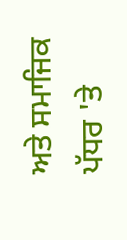ਅਤੇ ਸਮਾਜਿਕ ਪੱਧਰ 'ਤੇ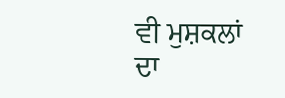ਵੀ ਮੁਸ਼ਕਲਾਂ ਦਾ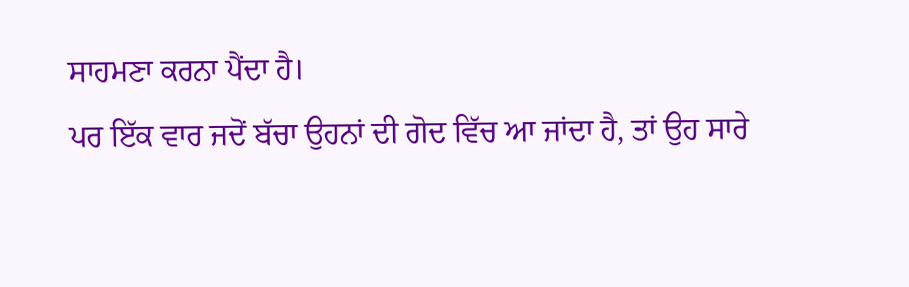ਸਾਹਮਣਾ ਕਰਨਾ ਪੈਂਦਾ ਹੈ।
ਪਰ ਇੱਕ ਵਾਰ ਜਦੋਂ ਬੱਚਾ ਉਹਨਾਂ ਦੀ ਗੋਦ ਵਿੱਚ ਆ ਜਾਂਦਾ ਹੈ, ਤਾਂ ਉਹ ਸਾਰੇ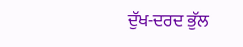ਦੁੱਖ-ਦਰਦ ਭੁੱਲ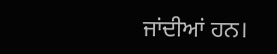ਜਾਂਦੀਆਂ ਹਨ।